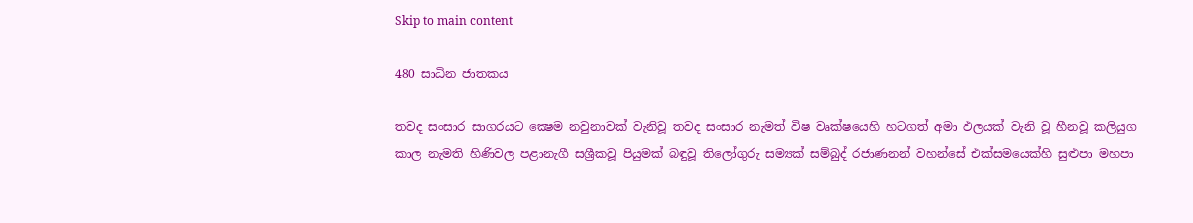Skip to main content

480 සාධින ජාතකය

තවද සංසාර සාගරයට ක්‍ෂෙම නවුනාවක් වැනිවූ තවද සංසාර නැමත් විෂ වෘක්ෂයෙහි හටගත් අමා ඵලයක් වැනි වූ හීනවූ කලියුග කාල නැමති හිණිවල පළානැගී සශ්‍රීකවූ පියුමක් බඳුවූ තිලෝගුරු සම්‍යක් සම්බුද් රජාණනන් වහන්සේ එක්සමයෙක්හි සුළුපා මහපා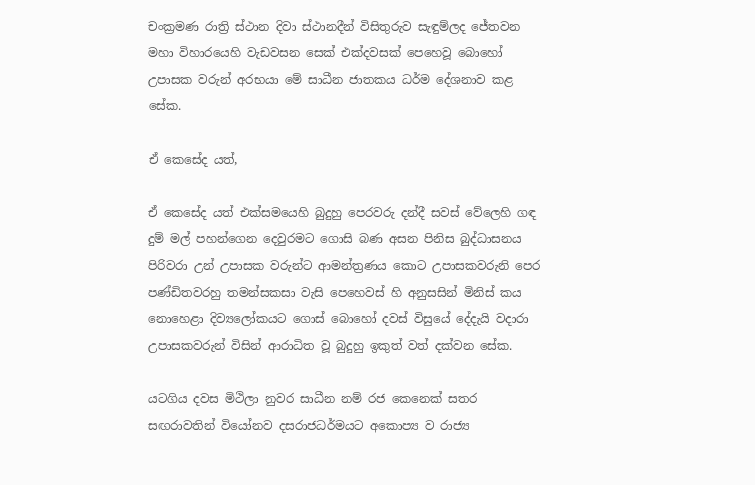චංක්‍රමණ රාත්‍රි ස්ථාන දිවා ස්ථානදීන් විසිතුරුව සැඳුම්ලද ජේතවන මහා විහාරයෙහි වැඩවසන සෙක් එක්දවසක් පෙහෙවූ බොහෝ උපාසක වරුන් අරභයා මේ සාධීන ජාතකය ධර්ම දේශනාව කළ සේක.

ඒ කෙසේද යත්,

ඒ කෙසේද යත් එක්සමයෙහි බුදුහු පෙරවරු දන්දී සවස් වේලෙහි ගඳ දුම් මල් පහන්ගෙන දෙවුරමට ගොසි බණ අසන පිනිස බුද්ධාසනය පිරිවරා උන් උපාසක වරුන්ට ආමන්ත්‍රණය කොට උපාසකවරුනි පෙර පණ්ඩිතවරහු තමන්සකසා වැසි පෙහෙවස් හි අනුසසින් මිනිස් කය නොහෙළා දිව්‍යලෝකයට ගොස් බොහෝ දවස් විසුයේ දේදැයි වදාරා උපාසකවරුන් විසින් ආරාධිත වූ බුදුහු ඉකුත් වත් දක්වන සේක.

යටගිය දවස මිථිලා නුවර සාධීන නම් රජ කෙනෙක් සතර සඟරාවතින් වියෝනව දසරාජධර්මයට අකොප්‍ය ව රාජ්‍ය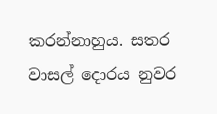කරන්නාහුය. සතර වාසල් දොරය නුවර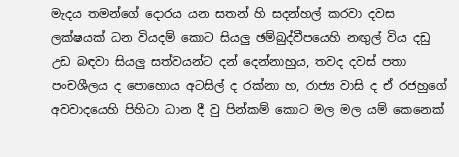මැදය තමන්ගේ දොරය යන සතන් හි සදන්හල් කරවා දවස ලක්ෂයක් ධන වියදම් කොට සියලු ඡම්බුද්වීපයෙහි නඟුල් විය දඩු උඩ බඳවා සියලු සත්වයන්ට දන් දෙන්නාහුය, තවද දවස් පතා පංචශීලය ද පොහොය අටසිල් ද රක්නා හ, රාජ්‍ය වාසි ද ඒ රජහුගේ අවවාදයෙහි පිහිටා ධාන දී වු පින්කම් කොට මල මල යම් කෙනෙක්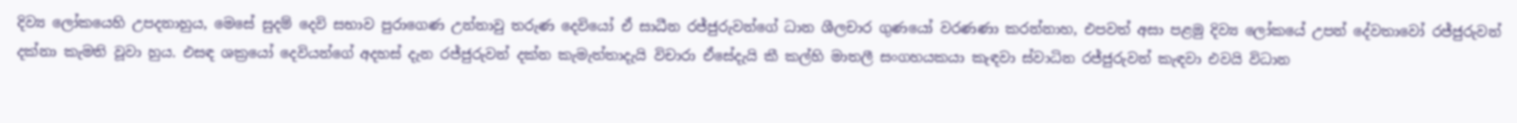දිව්‍ය ලෝකයෙහි උපදනාහුය, මෙසේ සුදම් දෙවි සභාව පුරාගෙණ උන්නාවු තරුණ දෙවියෝ ඒ සාධීන රජ්ජුරුවන්ගේ ධාන ශීලචාර ගුණයෝ වරණණා කරන්නාහ, එපවත් අසා පළමු දිව්‍ය ලෝකයේ උපන් දේවතාවෝ රජ්ජුරුවන් දක්නා කැමති වූවා හුය. එසඳ ශක්‍රයෝ දෙවියන්ගේ අදහස් දැන රජ්ජුරුවන් දක්න කැමැත්තාදැයි විචාරා ඒසේදැයි කී කල්හි මාතලී සංගහයකයා කැඳවා ස්වාධින රජ්ජුරුවන් කැඳවා එවයි විධාන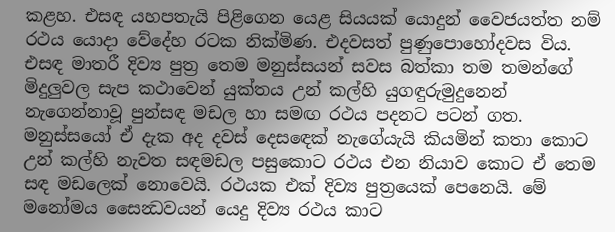කළහ. එසඳ යහපතැයි පිළිගෙන යෙළ සියයක් යොදුන් වෛජයත්ත නම් රථය යොදා වේදේහ රටක නික්මිණ. එදවසත් පුණුපොහෝදවස විය. එසඳ මාතරී දිව්‍ය පුත්‍ර තෙම මනුස්සයන් සවස බත්කා තම තමන්ගේ මිදුලුවල සැප කථාවෙන් යුක්තය උන් කල්හි යුගඳුරුමුදුනෙන් නැගෙන්නාවූ පුන්සඳ මඩල හා සමඟ රථය පදනට පටන් ගත. මනුස්සයෝ ඒ දැක අද දවස් දෙසඳෙක් නැගේයැයි කියමින් කතා කොට උන් කල්හි නැවත සඳමඩල පසුකොට රථය එන නියාව කොට ඒ තෙම සඳ මඩලෙක් නොවෙයි. රථයක එක් දිව්‍ය පුත්‍රයෙක් පෙනෙයි. මේ මනෝමය සෛන්‍ධවයන් යෙදු දිව්‍ය රථය කාට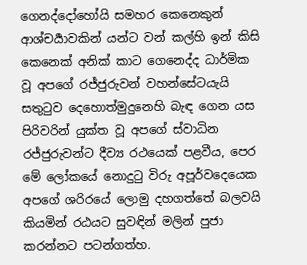ගෙනද්දෝහෝයි සමහර කෙනෙකුන් ආශ්චර්‍යාවකින් යන්ට වන් කල්හි ඉන් කිසි කෙනෙක් අනික් කාට ගෙනෙද්ද ධාර්මික වූ අපගේ රජ්ජුරුවන් වහන්සේටයැයි සතුටුව දෙහොත්මුදුනෙහි බැඳ ගෙන යස පිරිවරින් යුක්ත වූ අපගේ ස්වාධින රජ්ජුරුවන්ට දීව්‍ය රථයෙක් පළවීය, පෙර මේ ලෝකයේ නොදුටු විරු අපූර්වදෙයෙක අපගේ ශරිරයේ ලොමු දහගත්තේ බලවයි කියමින් රඨයට සුවඳින් මලින් පුජා කරන්නට පටන්ගත්හ.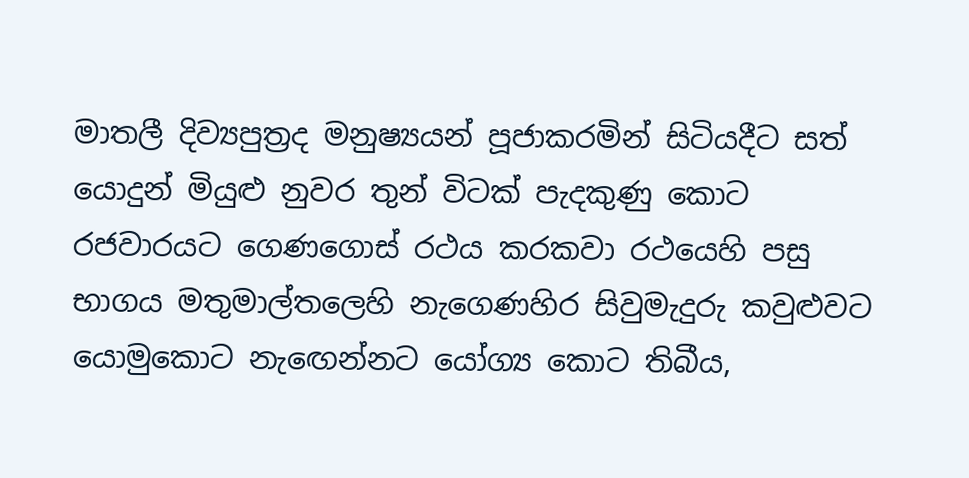මාතලී දිව්‍යපුත්‍රද මනුෂ්‍යයන් පූජාකරමින් සිටියදීට සත් යොදුන් මියුළු නුවර තුන් විටක් පැදකුණු කොට රජවාරයට ගෙණගොස් රථය කරකවා රථයෙහි පසු භාගය මතුමාල්තලෙහි නැගෙණහිර සිවුමැදුරු කවුළුවට යොමුකොට නැඟෙන්නට යෝග්‍ය කොට තිබීය,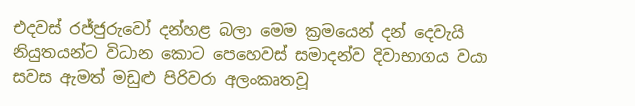එදවස් රජ්ජුරුවෝ දන්හළ බලා මෙම ක්‍රමයෙන් දන් දෙවැයි නියුතයන්ට විධාන කොට පෙහෙවස් සමාදන්ව දිවාභාගය වයා සවස ඇමත් මඩුළු පිරිවරා අලංකෘතවූ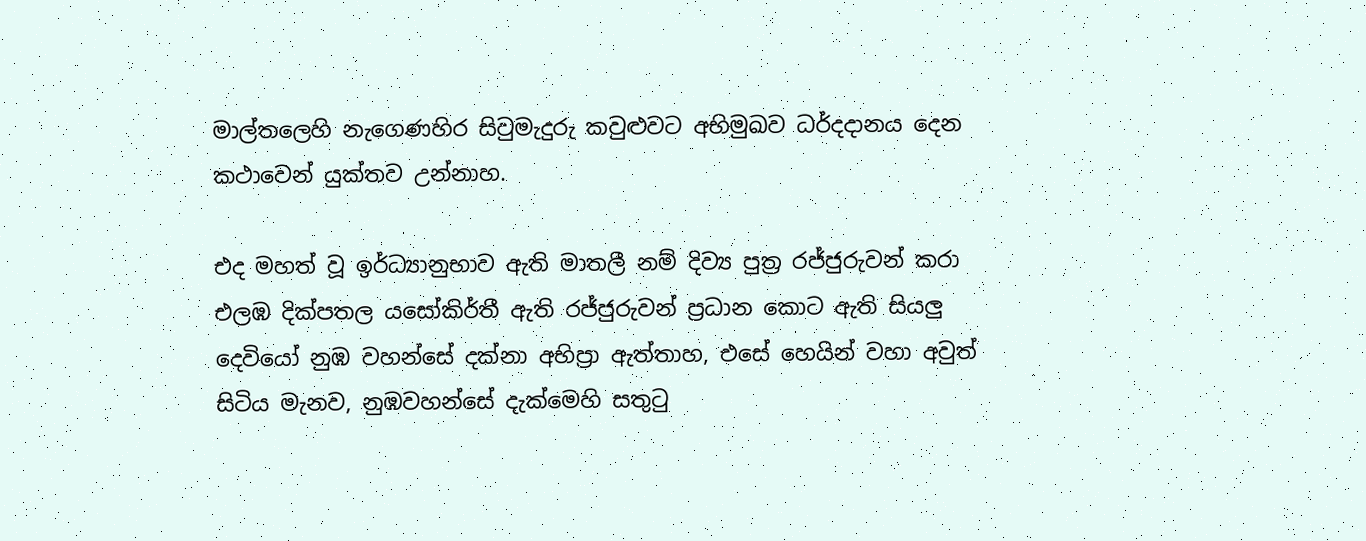මාල්තලෙහි නැගෙණහිර සිවුමැදුරු කවුළුවට අභිමුඛව ධර්දදානය දෙන කථාවෙන් යුක්තව උන්නාහ.

එද මහත් වූ ඉර්ධ්‍යානුභාව ඇති මාතලී නම් දිව්‍ය පුත්‍ර රජ්ජුරුවන් කරා එලඹ දික්පතල යසෝකිර්තී ඇති රජ්ජුරුවන් ප්‍රධාන කොට ඇති සියලු දෙවියෝ නුඹ වහන්සේ දක්නා අභිප්‍රා ඇත්තාහ, එසේ හෙයින් වහා අවුත් සිටිය මැනව, නුඹවහන්සේ දැක්මෙහි සතුටු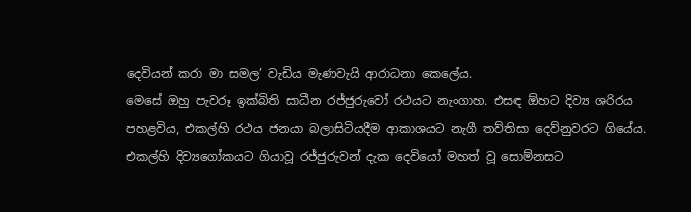දෙවියන් කරා මා සමල’ වැඩිය මැණවැයි ආරාධනා කෙලේය.
මෙසේ ඔහු පැවරූ ඉක්බිති සාධීන රජ්ජුරුවෝ රථයට නැංගාහ. එසඳ ඕහට දිව්‍ය ශරිරය පහළවිය, එකල්හි රථය ජනයා බලාසිටියදීම ආකාශයට නැගී තව්තිසා දෙව්නුවරට ගියේය.
එකල්හි දිව්‍යගෝකයට ගියාවූ රජ්ජුරුවන් දැක දෙවියෝ මහත් වූ සොම්නසට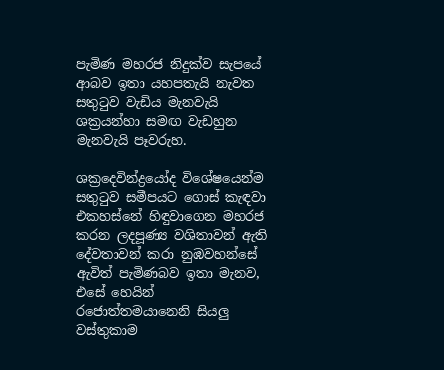පැමිණ මහරජ නිදුක්ව සැපයේ ආබව ඉතා යහපතැයි නැවත සතුටුව වැඩිය මැනවැයි ශක්‍රයන්හා සමඟ වැඩහුන මැනවැයි පෑවරුහ.

ශක්‍රදෙවින්ද්‍රයෝද විශේෂයෙන්ම සතුටුව සමීපයට ගොස් කැඳවා එකහස්නේ හිඳුවාගෙන මහරජ කරන ලදපූණ්‍ය වශිතාවන් ඇති දේවතාවන් කරා නුඹවහන්සේ ඇවිත් පැමිණබව ඉතා මැනව, එසේ හෙයින් රජොත්තමයානෙනි සියලු වස්තුකාම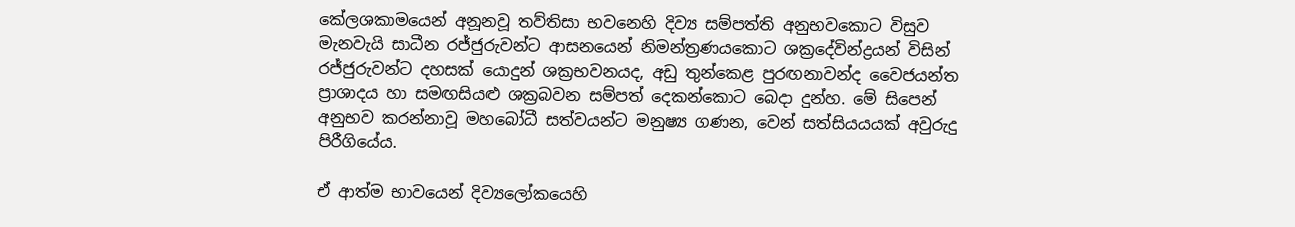කේලශකාමයෙන් අනූනවූ තව්තිසා භවනෙහි දිව්‍ය සම්පත්ති අනුභවකොට විසුව මැනවැයි සාධීන රජ්ජුරුවන්ට ආසනයෙන් නිමන්ත්‍රණයකොට ශක්‍රදේවින්ද්‍රයන් විසින් රජ්ජුරුවන්ට දහසක් යොදුන් ශක්‍රභවනයද, අඩු තුන්කෙළ පුරඟනාවන්ද වෛජයන්ත ප්‍රාශාදය හා සමඟසියළු ශක්‍රබවන සම්පත් දෙකන්කොට බෙදා දුන්හ. මේ සිපෙන් අනුභව කරන්නාවූ මහබෝධී සත්වයන්ට මනුෂ්‍ය ගණන, වෙන් සත්සියයයක් අවුරුදු පිරීගියේය.

ඒ ආත්ම භාවයෙන් දිව්‍යලෝකයෙහි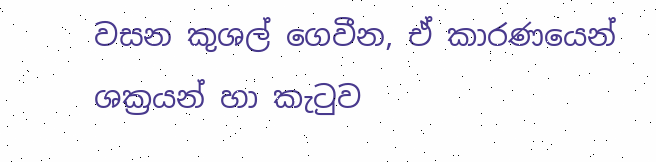වසන කුශල් ගෙවීන, ඒ කාරණයෙන් ශක්‍රයන් හා කැටුව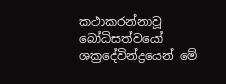කථාකරන්නාවූ බෝධිසත්වයෝ ශක්‍රදේවින්ද්‍රයෙන් මේ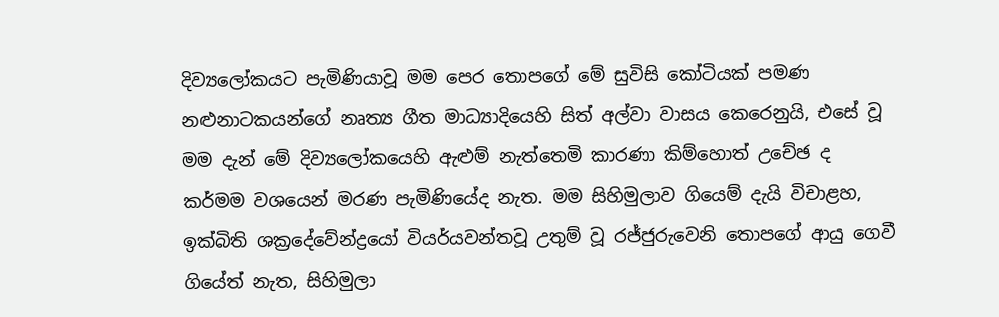දිව්‍යලෝකයට පැමිණියාවූ මම පෙර තොපගේ මේ සුවිසි කෝටියක් පමණ නළුනාටකයන්ගේ නෘත්‍ය ගීත මාධ්‍යාදියෙහි සිත් අල්වා වාසය කෙරෙනුයි, එසේ වූ මම දැන් මේ දිව්‍යලෝකයෙහි ඇළුම් නැත්තෙමි කාරණා කිම්හොත් උචේඡ ද කර්මම වශයෙන් මරණ පැමිණියේද නැත. මම සිහිමුලාව ගියෙම් දැයි විචාළහ, ඉක්බිති ශක්‍රදේවේන්ද්‍රයෝ වියර්යවන්තවූ උතුම් වූ රජ්ජුරුවෙනි තොපගේ ආයු ගෙවී ගියේත් නැත, සිහිමුලා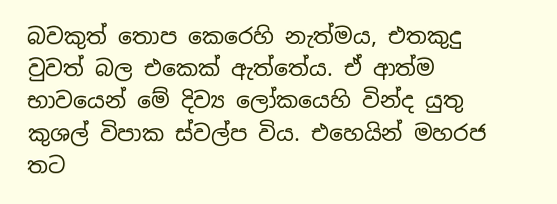බවකුත් තොප කෙරෙහි නැත්මය, එතකුදු වුවත් බල එකෙක් ඇත්තේය. ඒ ආත්ම භාවයෙන් මේ දිව්‍ය ලෝකයෙහි වින්ද යුතු කුශල් විපාක ස්වල්ප විය. එහෙයින් මහරජ තට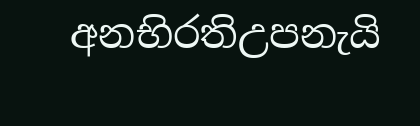අනභිරතිඋපනැයි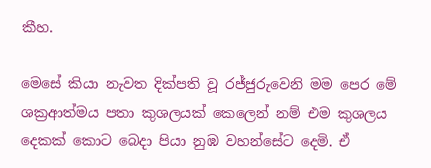කීහ.

මෙසේ කියා නැවත දික්පති වූ රජ්ජුරුවෙනි මම පෙර මේ ශක්‍රආත්මය පතා කුශලයක් කෙලෙන් නම් එම කුශලය දෙකක් කොට බෙදා පියා නුඹ වහන්සේට දෙමි. ඒ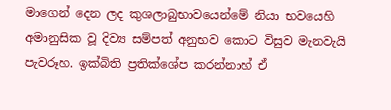මාගෙන් දෙන ලද කුශලාබුභාවයෙන්මේ නියා භවයෙහි අමානුසික වූ දිව්‍ය සම්පත් අනුභව කොට විසුව මැනවැයි පැවරූහ. ඉක්බිති ප්‍රතික්ශේප කරන්නාහ් ඒ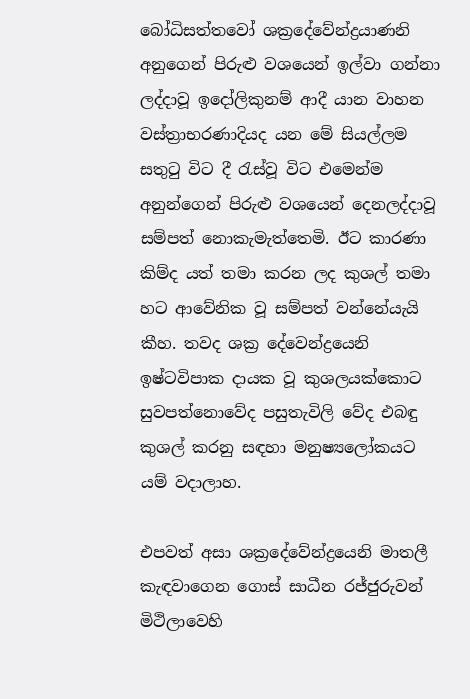බෝධිසත්තවෝ ශක්‍රදේවේන්ද්‍රයාණනි අනුගෙන් පිරුළු වශයෙන් ඉල්වා ගන්නා ලද්දාවූ ඉදෝලිකුනම් ආදී යාන වාහන වස්ත්‍රාභරණාදියද යන මේ සියල්ලම සතුටු විට දී රැස්වූ විට එමෙන්ම අනුන්ගෙන් පිරුළු වශයෙන් දෙනලද්දාවූ සම්පත් නොකැමැත්තෙමි. ඊට කාරණා කිම්ද යත් තමා කරන ලද කුශල් තමා හට ආවේනික වූ සම්පත් වන්නේයැයි කීහ. තවද ශක්‍ර දේවෙන්ද්‍රයෙනි ඉෂ්ටවිපාක දායක වූ කුශලයක්කොට සුවපත්නොවේද පසුතැවිලි වේද එබඳු කුශල් කරනු සඳහා මනුෂ්‍යලෝකයට යම් වදාලාහ.

එපවත් අසා ශක්‍රදේවේන්ද්‍රයෙනි මාතලී කැඳවාගෙන ගොස් සාධීන රජ්ජුරුවන් මිථිලාවෙහි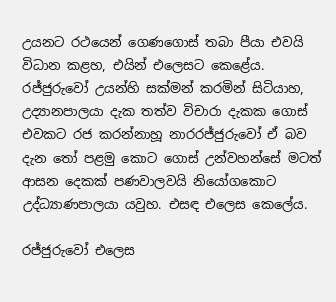උයනට රථයෙන් ගෙණගොස් තබා පීයා එවයි විධාන කළහ, එයින් එලෙසට කෙළේය.
රජ්ජුරුවෝ උයන්හි සක්මන් කරමින් සිටියාහ, උද්‍යානපාලයා දැක තත්ව විචාරා දැකක ගොස් එවකට රජ කරන්නාහූ නාරරජ්ජුරුවෝ ඒ බව දැන තෝ පළමු කොට ගොස් උන්වහන්සේ මටත් ආසන දෙකක් පණවාලවයි නියෝගකොට උද්ධ්‍යාණපාලයා යවුහ. එසඳ එලෙස කෙලේය.

රජ්ජුරුවෝ එලෙස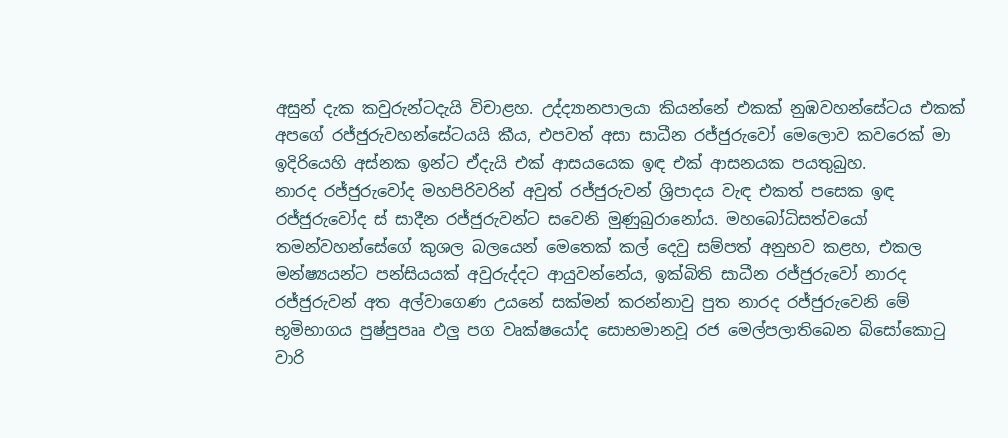අසුන් දැක කවුරුන්ටදැයි විචාළහ. උද්ද්‍යානපාලයා කියන්නේ එකක් නුඹවහන්සේටය එකක් අපගේ රජ්ජුරුවහන්සේටයයි කීය, එපවත් අසා සාධීන රජ්ජුරුවෝ මෙලොව කවරෙක් මා ඉදිරියෙහි අස්නක ඉන්ට ඒදැයි එක් ආසයයෙක ඉඳ එක් ආසනයක පයතුබුහ.
නාරද රජ්ජුරුවෝද මහපිරිවරින් අවුත් රජ්ජුරුවන් ශ්‍රිපාදය වැඳ එකත් පසෙක ඉඳ රජ්ජුරුවෝද ස් සාදීන රජ්ජුරුවන්ට සවෙනි මුණුබුරානෝය. මහබෝධිසත්වයෝ තමන්වහන්සේගේ කුශල බලයෙන් මෙතෙක් කල් දෙවු සම්පත් අනුභව කළහ, එකල මන්ෂ්‍යයන්ට පන්සියයක් අවුරුද්දට ආයුවන්නේය, ඉක්බිති සාධීන රජ්ජුරුවෝ නාරද රජ්ජුරුවන් අත අල්වාගෙණ උයනේ සක්මන් කරන්නාවු පුත නාරද රජ්ජුරුවෙනි මේ භූමිභාගය පුෂ්පුපෲ ඵලු පග වෘක්ෂයෝද සොභමානවූ රජ මෙල්පලාතිබෙන බිසෝකොටු වාරි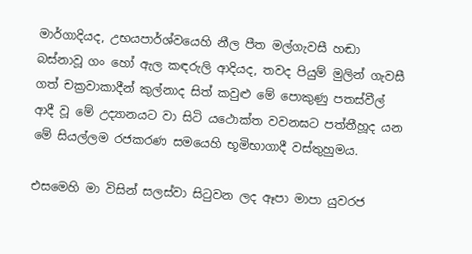මාර්ගාදියද, උභයපාර්ශ්වයෙහි නීල පීත මල්ගැවසී හඬා බස්නාවූ ගං හෝ ඇල කඳරුලි ආදියද, තවද පියුම් මුලින් ගැවසී ගත් චක්‍රවාකාදීන් කුල්නාද සිත් කවුළු මේ පොකුණු පතස්වීල් ආදී වූ මේ උද්‍යානයට වා සිටි යථොක්ත වවනඝට පත්තීහූද යන මේ සියල්ලම රජකරණ සමයෙහි භූමිභාගාදී වස්තුහුමය.

එසමෙහි මා විසින් සලස්වා සිටුවන ලද ඈපා මාපා යුවරජ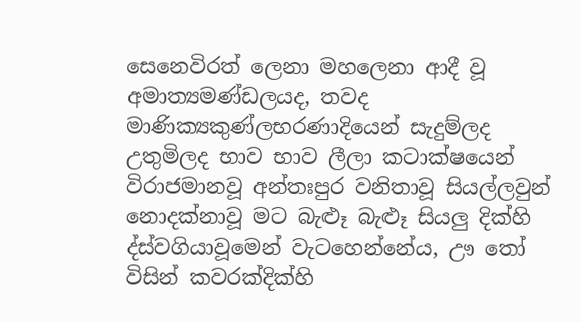සෙනෙවිරත් ලෙනා මහලෙනා ආදී වූ අමාත්‍යමණ්ඩලයද, තවද මාණික්‍යකුණ්ලභරණාදියෙන් සැදුම්ලද උතුමිලද භාව භාව ලීලා කටාක්ෂයෙන් විරාජමානවූ අන්තඃපුර වනිතාවූ සියල්ලවුන් නොදක්නාවූ මට බැළූ බැළූ සියලු දික්හි ද්ස්වගියාවූමෙන් වැටහෙන්නේය, ඌ තෝ විසින් කවරක්දික්හි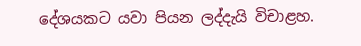දේශයකට යවා පියන ලද්දැයි විචාළහ.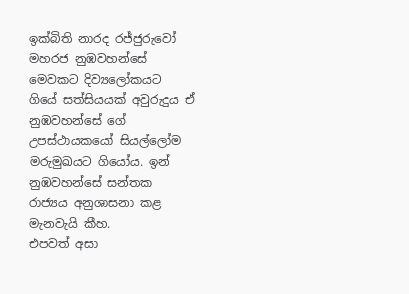ඉක්බිති නාරද රජ්ජුරුවෝ මහරජ නුඹවහන්සේ මෙවකට දිව්‍යලෝකයට ගියේ සත්සියයක් අවුරුදුය ඒ නුඹවහන්සේ ගේ උපස්ථායකයෝ සියල්ලෝම මරුමුඛයට ගියෝය. ඉන් නුඹවහන්සේ සන්තක රාජ්‍යය අනුශාසනා කළ මැනවැයි කීහ.
එපවත් අසා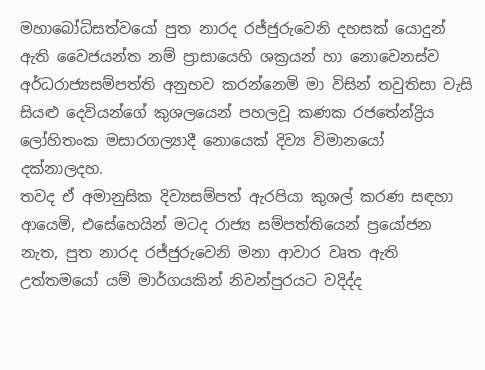මහාබෝධිසත්වයෝ පුත නාරද රජ්ජුරුවෙනි දහසක් යොදුන් ඇති වෛජයන්ත නම් ප්‍රාසායෙහි ශක්‍රයන් හා නොවෙනස්ව අර්ධරාජ්‍යසම්පත්ති අනුභව කරන්නෙමි මා විසින් තවුතිසා වැසි සියළු දෙවියන්ගේ කුශලයෙන් පහලවූ කණක රජතේන්ද්‍රිය ලෝහිතංක මසාරගල්‍යාදී නොයෙක් දිව්‍ය විමානයෝ දක්නාලදහ.
තවද ඒ අමානුසික දිව්‍යසම්පත් ඇරපියා කුශල් කරණ සඳහා ආයෙමි, එසේහෙයින් මටද රාජ්‍ය සම්පත්තියෙන් ප්‍රයෝජන නැත, පුත නාරද රජ්ජුරුවෙනි මනා ආවාර වෘත ඇති උත්තමයෝ යම් මාර්ගයකින් නිවන්පුරයට වදිද්ද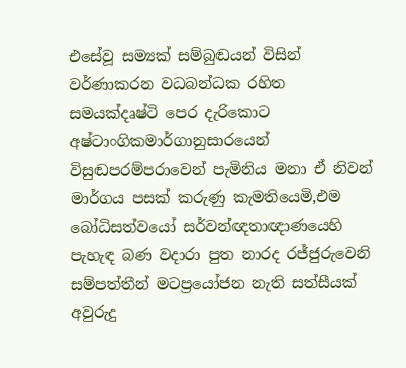එසේවූ සම්‍යක් සම්බුඬයන් විසින් වර්ණාකරන වධබන්ධක රහිත සමයක්දෘෂ්ටි පෙර දැරිකොට අෂ්ටාංගිකමාර්ගානුසාරයෙන් විසුඬපරම්පරාවෙන් පැමිනිය මනා ඒ නිවන් මාර්ගය පසක් කරුණු කැමතියෙමි,එම බෝධිසත්වයෝ සර්වන්ඥතාඥාණයෙහි පැහැඳ බණ වදාරා පුත නාරද රජ්ජුරුවෙනි සම්පත්තීන් මටප්‍රයෝජන නැති සත්සීයක් අවුරුදු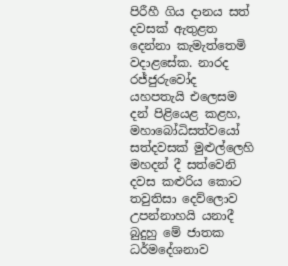පිරීහී ගිය දානය සත් දවසක් ඇතුළත දෙන්නා කැමැත්තෙමි වදාළසේක. නාරද රජ්ජුරුවෝද යහපතැයි එලෙසම දන් පිළියෙළ කළහ, මහාබෝධිසත්වයෝ සත්දවසක් මුළුල්ලෙහි මහදන් දී සත්වෙනි දවස කළුරිය කොට තවුතිසා දෙව්ලොව උපන්නාහයි යනාදී බුදුහු මේ ජාතක ධර්මදේශනාව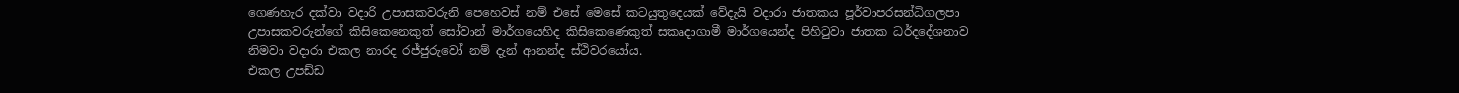ගෙණහැර දක්වා වදාරි උපාසකවරුනි පෙහෙවස් නම් එසේ මෙසේ කටයුතුදෙයක් වේදැයි වදාරා ජාතකය පූර්වාපරසන්ධිගලපා උපාසකවරුන්ගේ කිසිකෙනෙකුත් සෝවාන් මාර්ගයෙහිද කිසිකෙණෙකුත් සකෘදාගාමී මාර්ගයෙන්ද පිහිටුවා ජාතක ධර්දදේශනාව නිමවා වදාරා එකල නාරද රජ්ජුරුවෝ නම් දැන් ආනන්ද ස්ථිවරයෝය.
එකල උපඩ්ඩ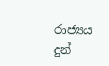රාජ්‍යය දුන්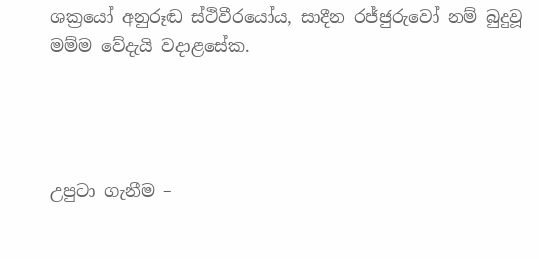ශක්‍රයෝ අනුරූඬ ස්ථිවීරයෝය, සාදීන රජ්ජුරුවෝ නම් බුදුවූ මම්ම වේදැයි වදාළසේක.




උපුටා ගැනීම –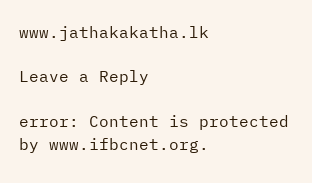www.jathakakatha.lk

Leave a Reply

error: Content is protected by www.ifbcnet.org.